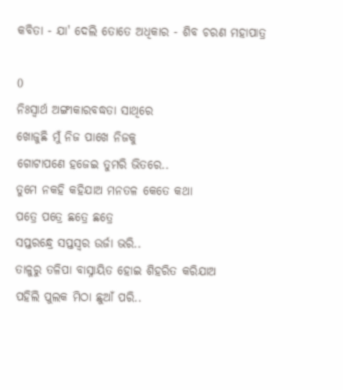କବିତା - ଯା' ଦେଲି ତୋତେ ଅଧିକାର - ଶିବ ଚରଣ ମହାପାତ୍ର

0
ନିଃସ୍ୱାର୍ଥ ଅଙ୍ଗୀକାରବଦ୍ଧତା ସାଥିରେ
ଖୋଜୁଛି ମୁଁ ନିଜ ପାଖେ ନିଜକୁ
ଗୋଟାପଣେ ହଜେଇ ତୁମରି ଭିତରେ..
ତୁମେ ନକହି କହିଯାଅ ମନତଳ କେତେ କଥା
ପତ୍ରେ ପତ୍ରେ ଛତ୍ରେ ଛତ୍ରେ
ସପ୍ତରନ୍ଧ୍ରେ ସପ୍ତସ୍ୱର ଉର୍ଜା ଭରି..
ତାଳୁରୁ ତଳିପା ବାସ୍ନାୟିତ ହୋଇ ଶିହରିତ କରିଯାଅ
ପହିଲି ପୁଲକ ମିଠା ଛୁଆଁ ପରି..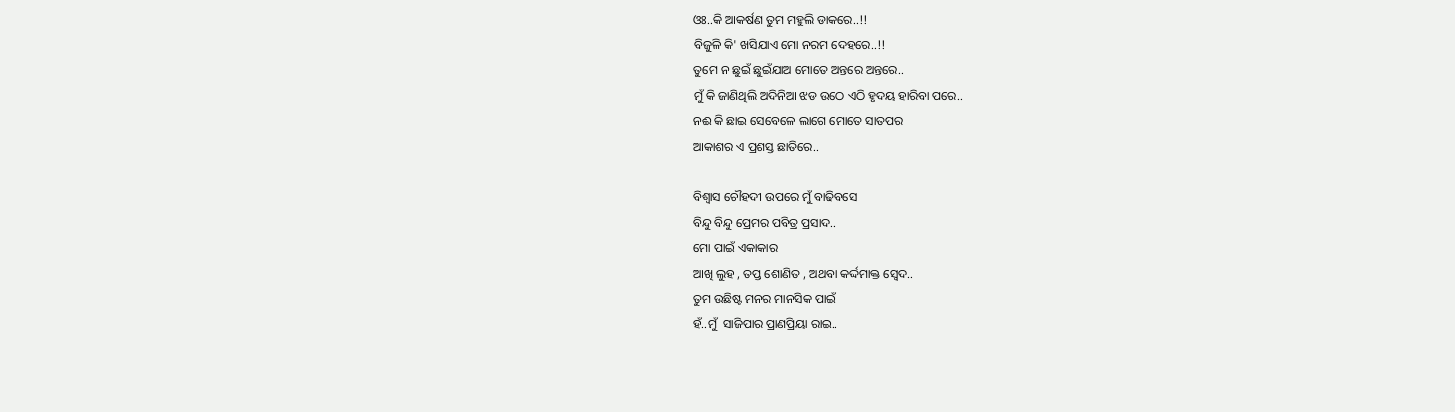ଓଃ..କି ଆକର୍ଷଣ ତୁମ ମହୁଲି ଡାକରେ..!!
ବିଜୁଳି କି' ଖସିଯାଏ ମୋ ନରମ ଦେହରେ..!!
ତୁମେ ନ ଛୁଇଁ ଛୁଇଁଯାଅ ମୋତେ ଅନ୍ତରେ ଅନ୍ତରେ..
ମୁଁ କି ଜାଣିଥିଲି ଅଦିନିଆ ଝଡ ଉଠେ ଏଠି ହୃଦୟ ହାରିବା ପରେ..
ନଈ କି ଛାଇ ସେବେଳେ ଲାଗେ ମୋତେ ସାତପର
ଆକାଶର ଏ ପ୍ରଶସ୍ତ ଛାତିରେ..

ବିଶ୍ୱାସ ଚୌହଦୀ ଉପରେ ମୁଁ ବାଢିବସେ
ବିନ୍ଦୁ ବିନ୍ଦୁ ପ୍ରେମର ପବିତ୍ର ପ୍ରସାଦ..
ମୋ ପାଇଁ ଏକାକାର
ଆଖି ଲୁହ , ତପ୍ତ ଶୋଣିତ , ଅଥବା କର୍ଦ୍ଦମାକ୍ତ ସ୍ୱେଦ..
ତୁମ ଉଛିଷ୍ଟ ମନର ମାନସିକ ପାଇଁ
ହଁ..ମୁଁ  ସାଜିପାର ପ୍ରାଣପ୍ରିୟା ରାଇ..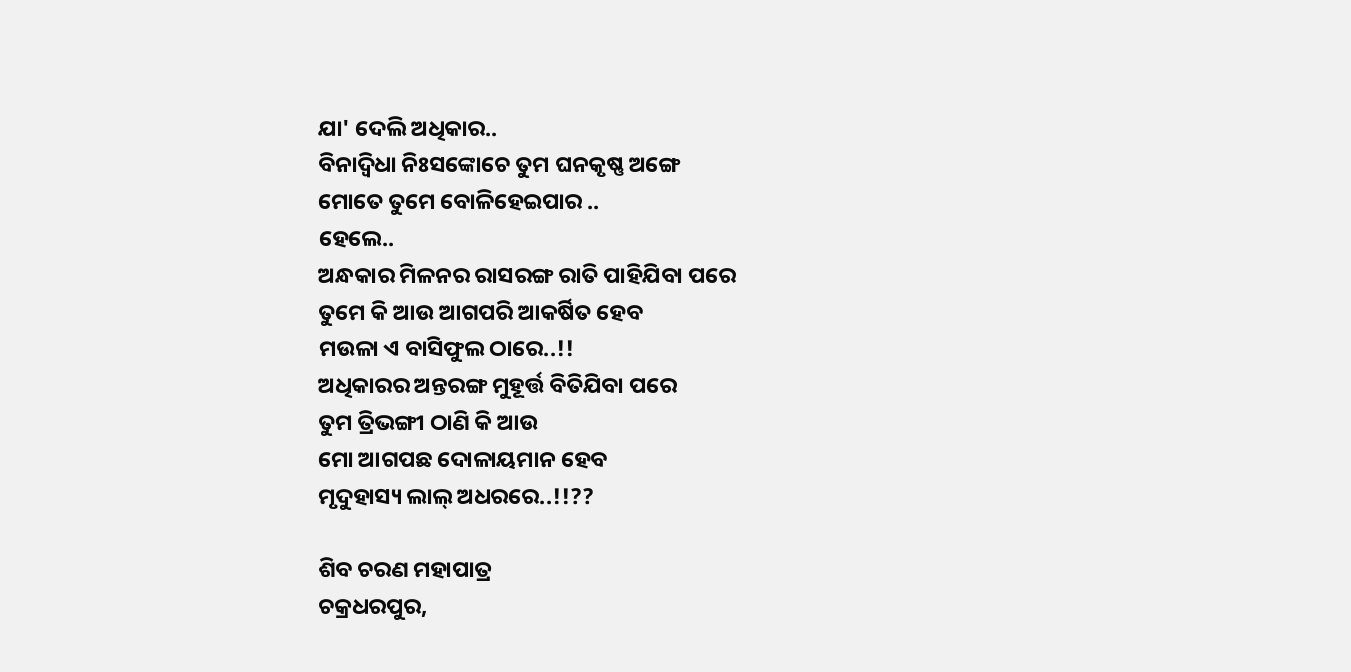ଯା' ଦେଲି ଅଧିକାର..
ବିନାଦ୍ୱିଧା ନିଃସଙ୍କୋଚେ ତୁମ ଘନକୃଷ୍ଣ ଅଙ୍ଗେ
ମୋତେ ତୁମେ ବୋଳିହେଇପାର ..
ହେଲେ..
ଅନ୍ଧକାର ମିଳନର ରାସରଙ୍ଗ ରାତି ପାହିଯିବା ପରେ
ତୁମେ କି ଆଉ ଆଗପରି ଆକର୍ଷିତ ହେବ
ମଉଳା ଏ ବାସିଫୁଲ ଠାରେ..!!
ଅଧିକାରର ଅନ୍ତରଙ୍ଗ ମୁହୂର୍ତ୍ତ ବିତିଯିବା ପରେ
ତୁମ ତ୍ରିଭଙ୍ଗୀ ଠାଣି କି ଆଉ
ମୋ ଆଗପଛ ଦୋଳାୟମାନ ହେବ
ମୃଦୁହାସ୍ୟ ଲାଲ୍ ଅଧରରେ..!!??

ଶିବ ଚରଣ ମହାପାତ୍ର
ଚକ୍ରଧରପୁର,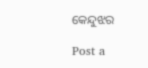କେନ୍ଦୁଝର

Post a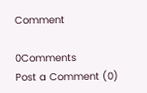Comment

0Comments
Post a Comment (0)